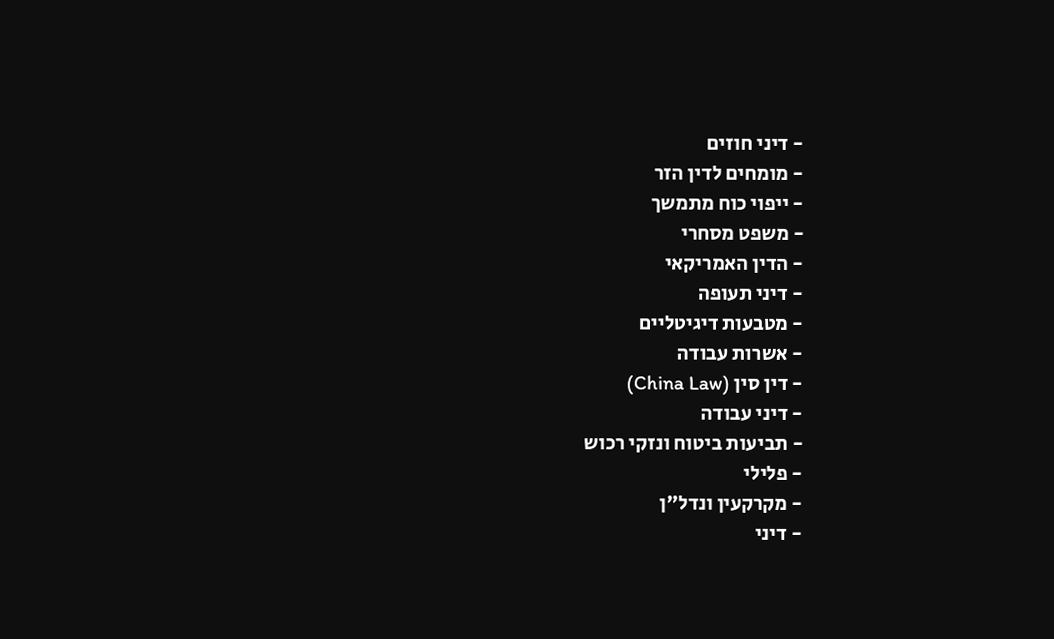- דיני חוזים
- מומחים לדין הזר
- ייפוי כוח מתמשך
- משפט מסחרי
- הדין האמריקאי
- דיני תעופה
- מטבעות דיגיטליים
- אשרות עבודה
- דין סין (China Law)
- דיני עבודה
- תביעות ביטוח ונזקי רכוש
- פלילי
- מקרקעין ונדל"ן
- דיני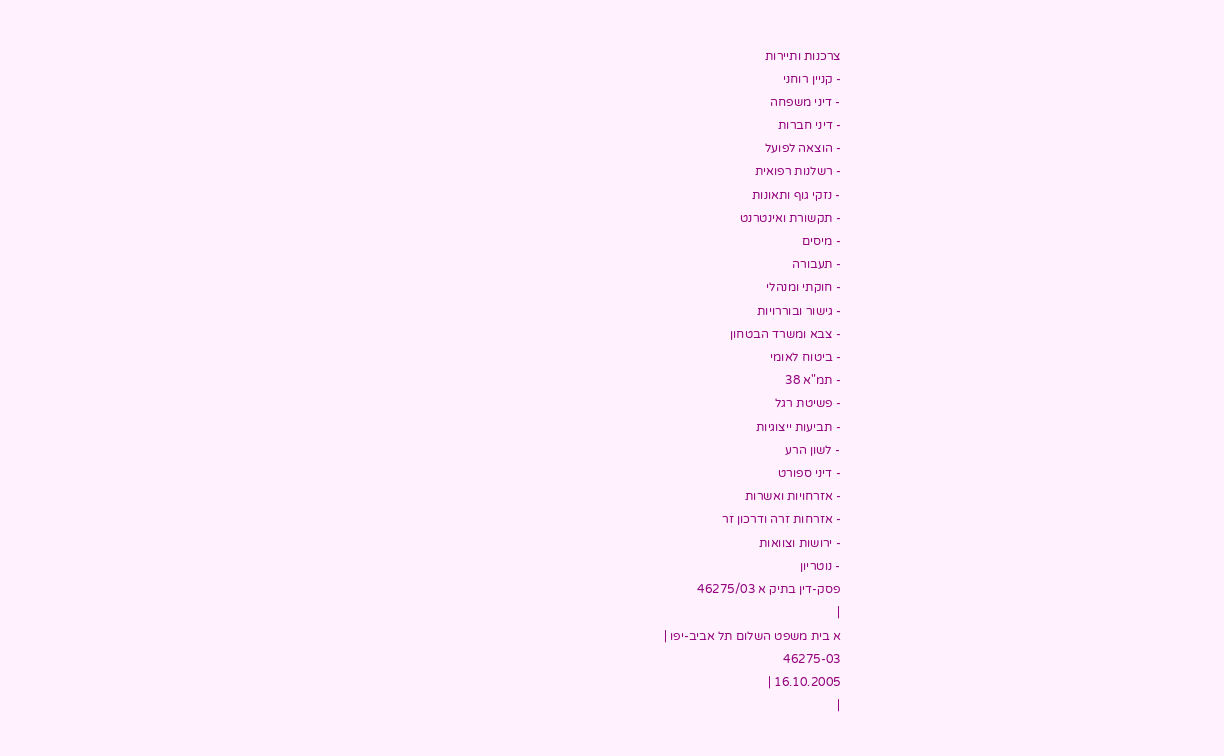צרכנות ותיירות
- קניין רוחני
- דיני משפחה
- דיני חברות
- הוצאה לפועל
- רשלנות רפואית
- נזקי גוף ותאונות
- תקשורת ואינטרנט
- מיסים
- תעבורה
- חוקתי ומנהלי
- גישור ובוררויות
- צבא ומשרד הבטחון
- ביטוח לאומי
- תמ"א 38
- פשיטת רגל
- תביעות ייצוגיות
- לשון הרע
- דיני ספורט
- אזרחויות ואשרות
- אזרחות זרה ודרכון זר
- ירושות וצוואות
- נוטריון
פסק-דין בתיק א 46275/03
|
א בית משפט השלום תל אביב-יפו |
46275-03
16.10.2005 |
|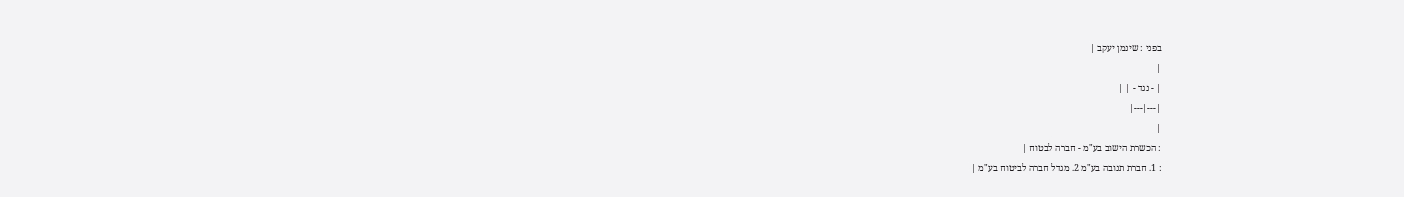בפני : שינמן יעקב |
|
| - נגד - | |
|---|---|
|
: הכשרת הישוב בע"מ - חברה לבטוח |
: 1. חברת תנובה בע"מ 2. מגדל חברה לביטוח בע"מ |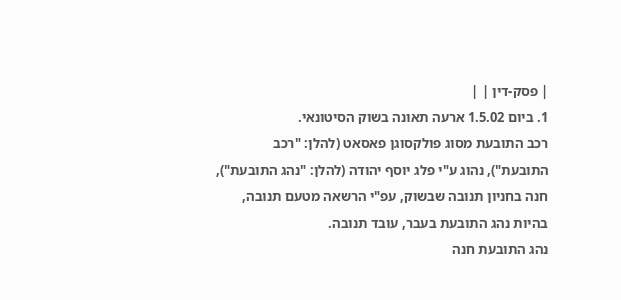| פסק-דין | |
1. ביום 1.5.02 ארעה תאונה בשוק הסיטונאי.
רכב התובעת מסוג פולקסוגן פאסאט (להלן: "רכב התובעת"), נהוג ע"י פלג יוסף יהודה (להלן: "נהג התובעת"), חנה בחניון תנובה שבשוק, עפ"י הרשאה מטעם תנובה, בהיות נהג התובעת בעבר, עובד תנובה.
נהג התובעת חנה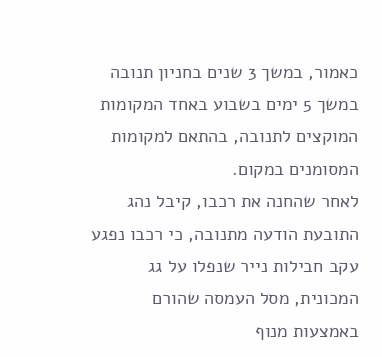כאמור, במשך 3 שנים בחניון תנובה במשך 5 ימים בשבוע באחד המקומות המוקצים לתנובה, בהתאם למקומות המסומנים במקום.
לאחר שהחנה את רכבו, קיבל נהג התובעת הודעה מתנובה, כי רכבו נפגע עקב חבילות נייר שנפלו על גג המכונית, מסל העמסה שהורם באמצעות מנוף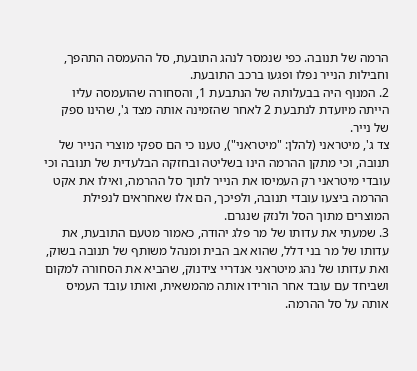הרמה של תנובה. כפי שנמסר לנהג התובעת, סל ההעמסה התהפך, וחבילות הנייר נפלו ופגעו ברכב התובעת.
2. המנוף היה בבעלותה של הנתבעת 1, והסחורה שהועמסה עליו הייתה מיועדת לנתבעת 2 לאחר שהזמינה אותה מצד ג', שהינו ספק של נייר.
צד ג', מיטראני (להלן: "מיטראני"), טענו כי הם ספקי מוצרי הנייר של תנובה, וכי מתקן ההרמה הינו בשליטה ובחזקה הבלעדית של תנובה וכי עובדי מיטראני רק העמיסו את הנייר לתוך סל ההרמה, ואילו את אקט ההרמה ביצעו עובדי תנובה, ולפיכך, הם אלו שאחראים לנפילת המוצרים מתוך הסל ולנזק שנגרם.
3. שמעתי את עדותו של מר פלג יהודה, כאמור מטעם התובעת, את עדותו של מר בני דלל, שהוא אב הבית ומנהל משותף של תנובה בשוק, ואת עדותו של נהג מיטראני אנדריי צידנוק, שהביא את הסחורה למקום ושביחד עם עובד אחר הורידו אותה מהמשאית, ואותו עובד העמיס אותה על סל ההרמה.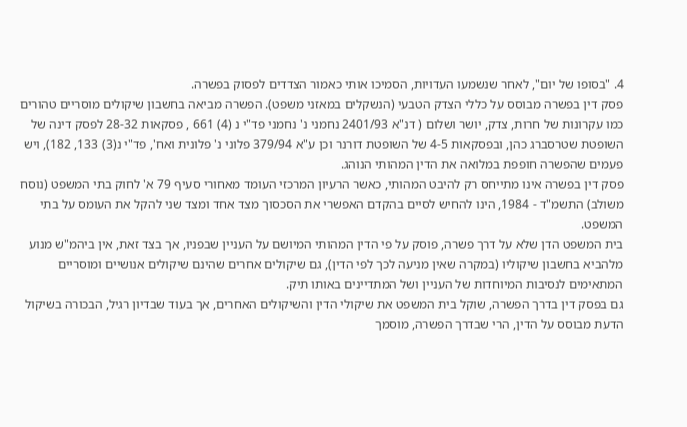4. "בסופו של יום", לאחר שנשמעו העדויות, הסמיכו אותי כאמור הצדדים לפסוק בפשרה.
פסק דין בפשרה מבוסס על כללי הצדק הטבעי (הנשקלים במאזני משפט). הפשרה מביאה בחשבון שיקולים מוסריים טהורים כמו עקרונות של חרות, צדק, יושר ושלום ( דנ"א 2401/93 נחמני נ' נחמני פד"י נ (4) 661 , פסקאות 28-32 לפסק דינה של השופטת שטרסברג כהן, ובפסקאות 4-5 של השופטת דורנר וכן ע"א 379/94 פלוני נ' פלונית ואח', פד"י נ(3) 133, 182), ויש פעמים שהפשרה חופפת במלואה את הדין המהותי הנוהג.
פסק דין בפשרה אינו מתייחס רק להיבט המהותי, כאשר הרעיון המרכזי העומד מאחורי סעיף 79 א' לחוק בתי המשפט (נוסח משולב) התשמ"ד - 1984, הינו להחיש לסיים בהקדם האפשרי את הסכסוך מצד אחד ומצד שני להקל את העומס על בתי המשפט.
בית המשפט הדן שלא על דרך פשרה, פוסק על פי הדין המהותי המיושם על העניין שבפניו, אך בצד זאת, אין ביהמ"ש מנוע מלהביא בחשבון שיקוליו (במקרה שאין מניעה לכך לפי הדין), גם שיקולים אחרים שהינם שיקולים אנושיים ומוסריים המתאימים לנסיבות המיוחדות של העניין ושל המתדיינים באותו תיק.
גם בפסק דין בדרך הפשרה, שוקל בית המשפט את שיקולי הדין והשיקולים האחרים, אך בעוד שבדיון רגיל, הבכורה בשיקול הדעת מבוסס על הדין, הרי שבדרך הפשרה, מוסמך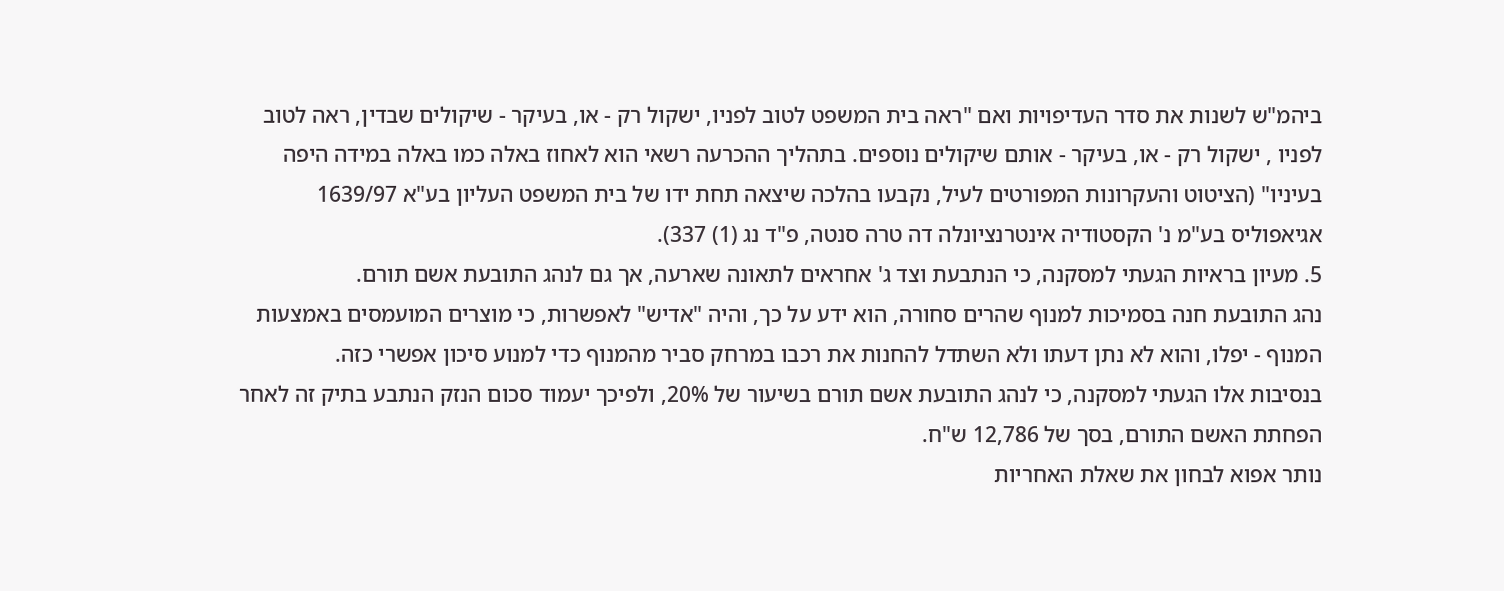ביהמ"ש לשנות את סדר העדיפויות ואם "ראה בית המשפט לטוב לפניו, ישקול רק - או, בעיקר - שיקולים שבדין, ראה לטוב לפניו , ישקול רק - או, בעיקר - אותם שיקולים נוספים. בתהליך ההכרעה רשאי הוא לאחוז באלה כמו באלה במידה היפה בעיניו" (הציטוט והעקרונות המפורטים לעיל, נקבעו בהלכה שיצאה תחת ידו של בית המשפט העליון בע"א 1639/97 אגיאפוליס בע"מ נ' הקסטודיה אינטרנציונלה דה טרה סנטה, פ"ד נג (1) 337).
5. מעיון בראיות הגעתי למסקנה, כי הנתבעת וצד ג' אחראים לתאונה שארעה, אך גם לנהג התובעת אשם תורם.
נהג התובעת חנה בסמיכות למנוף שהרים סחורה, הוא ידע על כך, והיה "אדיש" לאפשרות, כי מוצרים המועמסים באמצעות המנוף - יפלו, והוא לא נתן דעתו ולא השתדל להחנות את רכבו במרחק סביר מהמנוף כדי למנוע סיכון אפשרי כזה.
בנסיבות אלו הגעתי למסקנה, כי לנהג התובעת אשם תורם בשיעור של 20%, ולפיכך יעמוד סכום הנזק הנתבע בתיק זה לאחר הפחתת האשם התורם, בסך של 12,786 ש"ח.
נותר אפוא לבחון את שאלת האחריות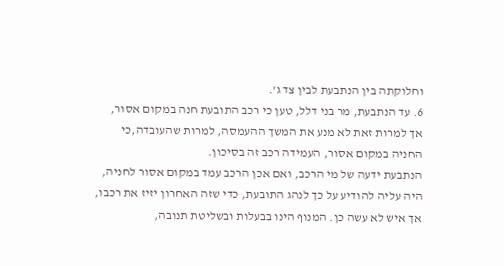וחלוקתה בין הנתבעת לבין צד ג'.
6. עד הנתבעת, מר בני דלל, טען כי רכב התובעת חנה במקום אסור, אך למרות זאת לא מנע את המשך ההעמסה, למרות שהעובדה,כי החניה במקום אסור, העמידה רכב זה בסיכון.
הנתבעת ידעה של מי הרכב, ואם אכן הרכב עמד במקום אסור לחניה, היה עליה להודיע על כך לנהג התובעת, כדי שזה האחרון יזיז את רכבו, אך איש לא עשה כן. המנוף הינו בבעלות ובשליטת תנובה,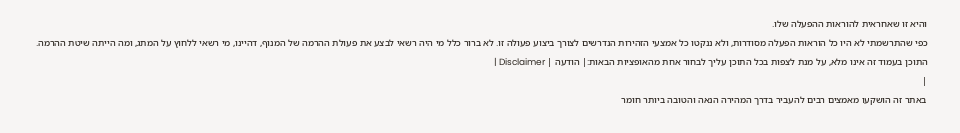והיא זו שאחראית להוראות ההפעלה שלו.
כפי שהתרשמתי לא היו כל הוראות הפעלה מסודרות, ולא ננקטו כל אמצעי הזהירות הנדרשים לצורך ביצוע פעולה זו. לא ברור כלל מי היה רשאי לבצע את פעולת ההרמה של המנוף, דהיינו, מי רשאי ללחוץ על המתג, ומה הייתה שיטת ההרמה.
התוכן בעמוד זה אינו מלא, על מנת לצפות בכל התוכן עליך לבחור אחת מהאופציות הבאות:| הודעה | Disclaimer |
|
באתר זה הושקעו מאמצים רבים להעביר בדרך המהירה הנאה והטובה ביותר חומר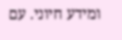ומידע חיוני. עם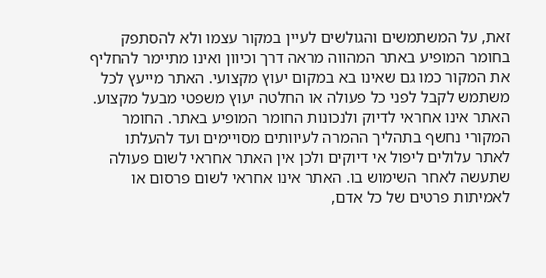זאת, על המשתמשים והגולשים לעיין במקור עצמו ולא להסתפק בחומר המופיע באתר המהווה מראה דרך וכיוון ואינו מתיימר להחליף את המקור כמו גם שאינו בא במקום יעוץ מקצועי. האתר מייעץ לכל משתמש לקבל לפני כל פעולה או החלטה יעוץ משפטי מבעל מקצוע. האתר אינו אחראי לדיוק ולנכונות החומר המופיע באתר. החומר המקורי נחשף בתהליך ההמרה לעיוותים מסויימים ועד להעלתו לאתר עלולים ליפול אי דיוקים ולכן אין האתר אחראי לשום פעולה שתעשה לאחר השימוש בו. האתר אינו אחראי לשום פרסום או לאמיתות פרטים של כל אדם,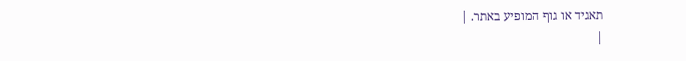תאגיד או גוף המופיע באתר. |
|